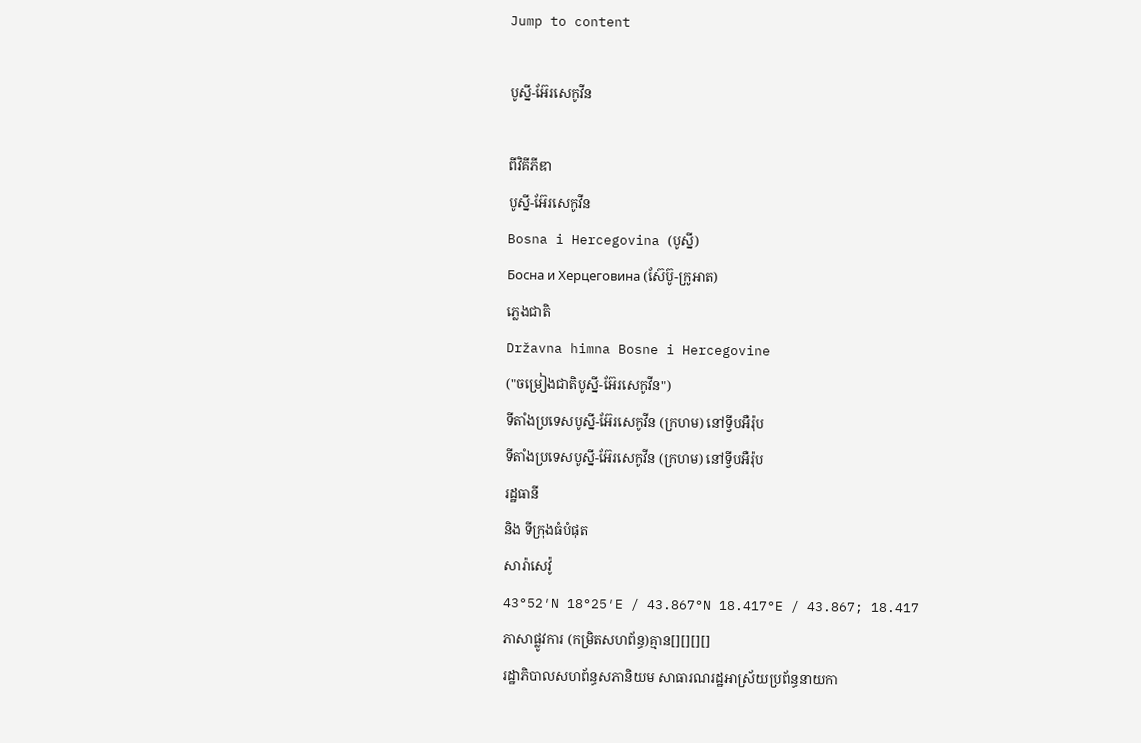Jump to content

បូស្នី-អ៊ែរសេកូវីន

ពីវិគីភីឌា
បូស្នី-អ៊ែរសេកូវីន
Bosna i Hercegovina (បូស្នី)
Босна и Херцеговина (ស៊ែប៊ូ-ក្រូអាត)
ភ្លេងជាតិ
Državna himna Bosne i Hercegovine
("ចម្រៀងជាតិបូស្នី-អ៊ែរសេកូវីន")
ទីតាំងប្រទេសបូស្នី-អ៊ែរសេកូវីន (ក្រហម) នៅទ្វីបអឺរ៉ុប
ទីតាំងប្រទេសបូស្នី-អ៊ែរសេកូវីន (ក្រហម) នៅទ្វីបអឺរ៉ុប
រដ្ឋធានី
និង ទីក្រុងធំបំផុត
សារ៉ាសេវ៉ូ
43°52′N 18°25′E / 43.867°N 18.417°E / 43.867; 18.417
ភាសាផ្លូវការ (កម្រិតសហព័ន្ធ)គ្មាន[][][][]
រដ្ឋាភិបាលសហព័ន្ធសភានិយម សាធារណរដ្ឋអាស្រ័យប្រព័ន្ធនាយកា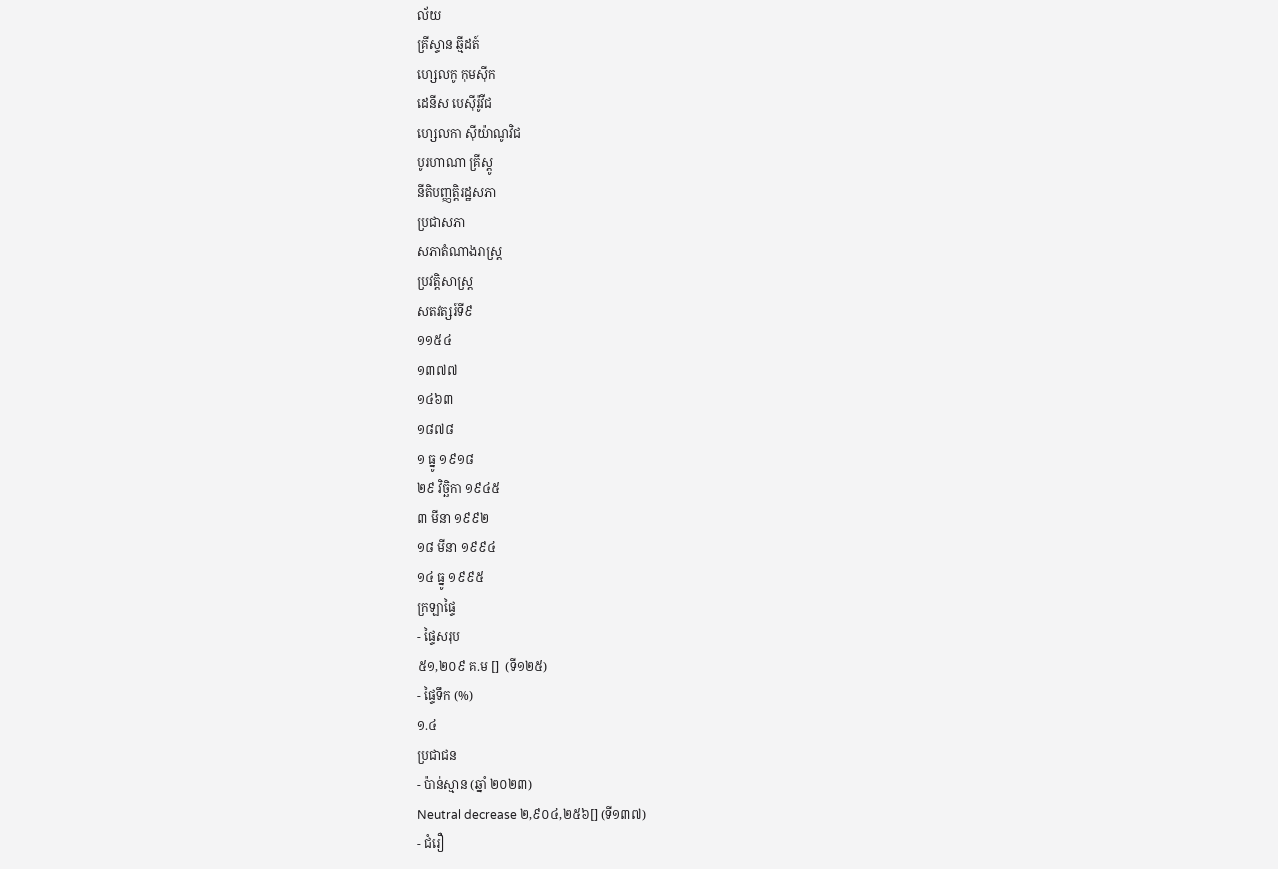ល័យ
គ្រីស្ទាន ឆ្មីដត៍
ហ្សេលកូ កុមស៊ីក
ដេនីស បេស៊ីរ៉ូវីជ
ហ្សេលកា ស៊ីយ៉ាណូវិជ
បូរហាណា គ្រីស្តូ
នីតិបញ្ញត្តិរដ្ឋសភា
ប្រជាសភា
សភាតំណាងរាស្ត្រ
ប្រវត្តិសាស្ត្រ
សតវត្សរ៍ទី៩
១១៥៤
១៣៧៧
១៤៦៣
១៨៧៨
១ ធ្នូ ១៩១៨
២៩ វិច្ឆិកា ១៩៤៥
៣ មីនា ១៩៩២
១៨ មីនា ១៩៩៤
១៤ ធ្នូ ១៩៩៥
ក្រឡាផ្ទៃ
- ផ្ទៃសរុប
៥១,២០៩ គ.ម []  (ទី១២៥)
- ផ្ទៃទឹក (%)
១.៤
ប្រជាជន
- ប៉ាន់ស្មាន (ឆ្នាំ ២០២៣)
Neutral decrease ២,៩០៤,២៥៦[] (ទី១៣៧)
- ជំរឿ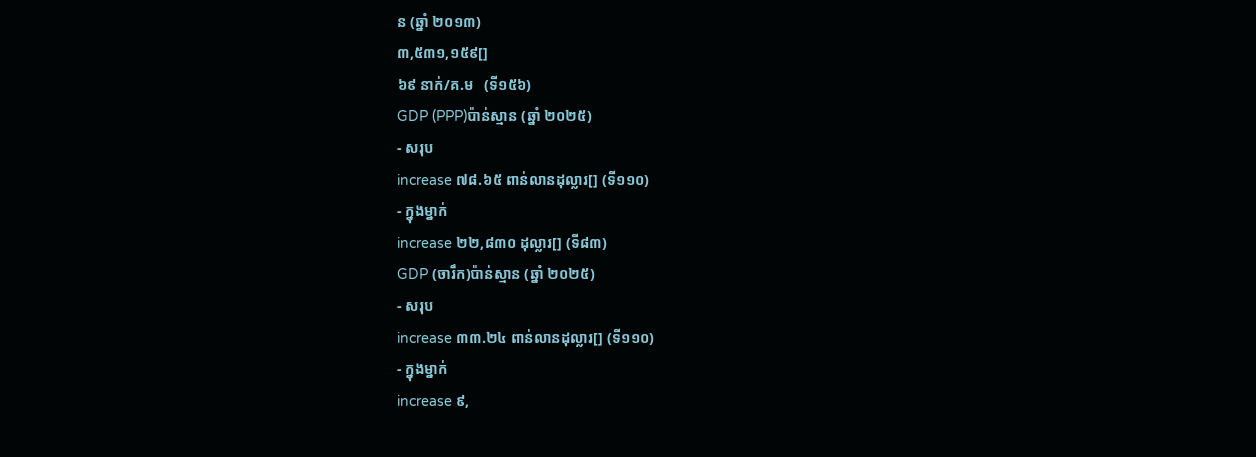ន (ឆ្នាំ ២០១៣)
៣,៥៣១,១៥៩[]
៦៩ នាក់/គ.ម   (ទី១៥៦)
GDP (PPP)ប៉ាន់ស្មាន (ឆ្នាំ ២០២៥)
- សរុប
increase ៧៨.៦៥ ពាន់លានដុល្លារ[] (ទី១១០)
- ក្នុងម្នាក់
increase ២២,៨៣០ ដុល្លារ[] (ទី៨៣)
GDP (ចារឹក)ប៉ាន់ស្មាន (ឆ្នាំ ២០២៥)
- សរុប
increase ៣៣.២៤ ពាន់លានដុល្លារ[] (ទី១១០)
- ក្នុងម្នាក់
increase ៩,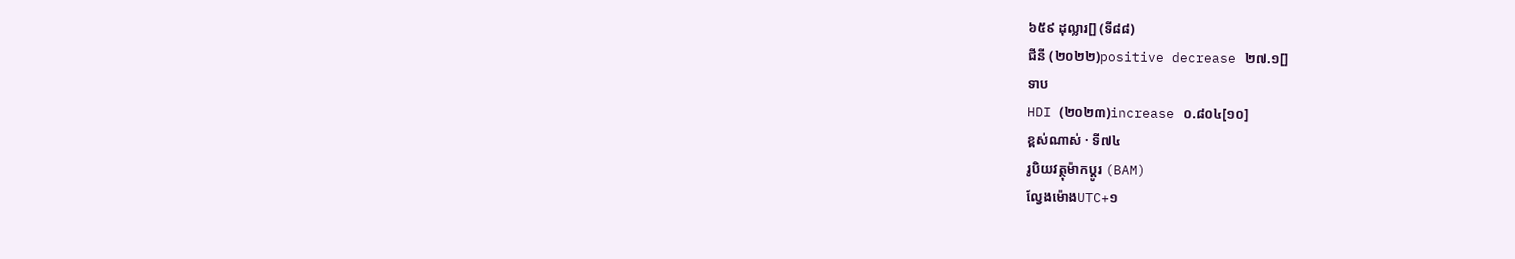៦៥៩ ដុល្លារ[] (ទី៨៨)
ជីនី (២០២២)positive decrease ២៧.១[]
ទាប
HDI (២០២៣)increase ០.៨០៤[១០]
ខ្ពស់ណាស់ · ទី៧៤
រូបិយវត្ថុម៉ាកប្ដូរ (BAM)
ល្វែងម៉ោងUTC+១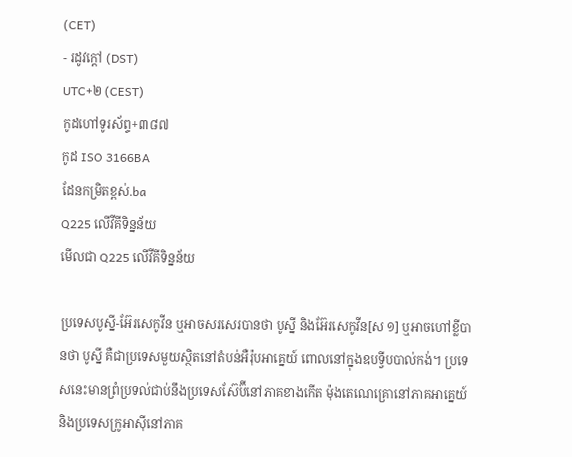(CET)
- រដូវក្តៅ (DST)
UTC+២ (CEST)
កូដហៅទូរស័ព្ទ+៣៨៧
កូដ ISO 3166BA
ដែនកម្រិតខ្ពស់.ba
Q225 លើវីគីទិន្នន័យ
មើលជា Q225 លើវីគីទិន្នន័យ

ប្រទេសបូស្នី-អ៊ែរសេកូវីន ឬអាចសរសេរបានថា បូស្នី និងអ៊ែរសេកូវីន[ស ១] ឬអាចហៅខ្លីបានថា បូស្នី គឺជាប្រទេសមួយស្ថិតនៅតំបន់អឺរ៉ុបអាគ្នេយ៍ ពោលនៅក្នុងឧបទ្វីបបាល់កង់។ ប្រទេសនេះមានព្រំប្រទល់ជាប់នឹងប្រទេសស៊ែប៊ីនៅភាគខាងកើត ម៉ុងតេណេគ្រោនៅភាគអាគ្នេយ៍ និងប្រទេសក្រូអាស៊ីនៅភាគ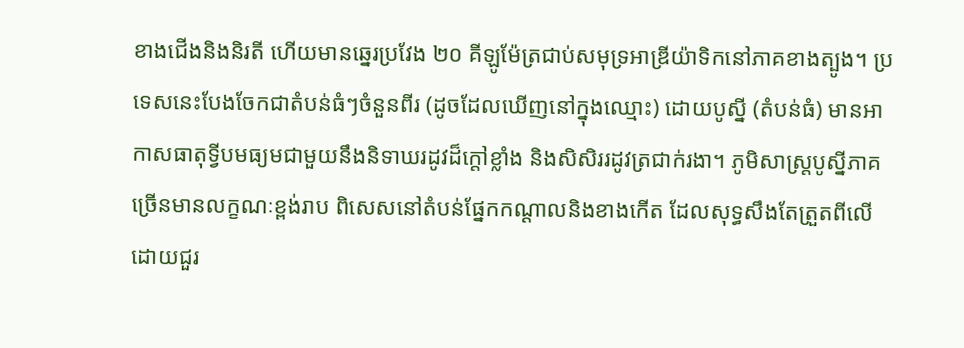ខាងជើងនិងនិរតី ហើយមានឆ្នេរប្រវែង ២០ គីឡូម៉ែត្រជាប់សមុទ្រអាឌ្រីយ៉ាទិកនៅភាគខាងត្បូង។ ប្រទេសនេះបែងចែកជាតំបន់ធំៗចំនួនពីរ (ដូចដែលឃើញនៅក្នុងឈ្មោះ) ដោយបូស្នី (តំបន់ធំ) មានអាកាសធាតុទ្វីបមធ្យមជាមួយនឹងនិទាឃរដូវដ៏ក្ដៅខ្លាំង និងសិសិររដូវត្រជាក់រងា។ ភូមិសាស្ត្របូស្នីភាគច្រើនមានលក្ខណៈខ្ពង់រាប ពិសេសនៅតំបន់ផ្នែកកណ្ដាលនិងខាងកើត ដែលសុទ្ធសឹងតែត្រួតពីលើដោយជួរ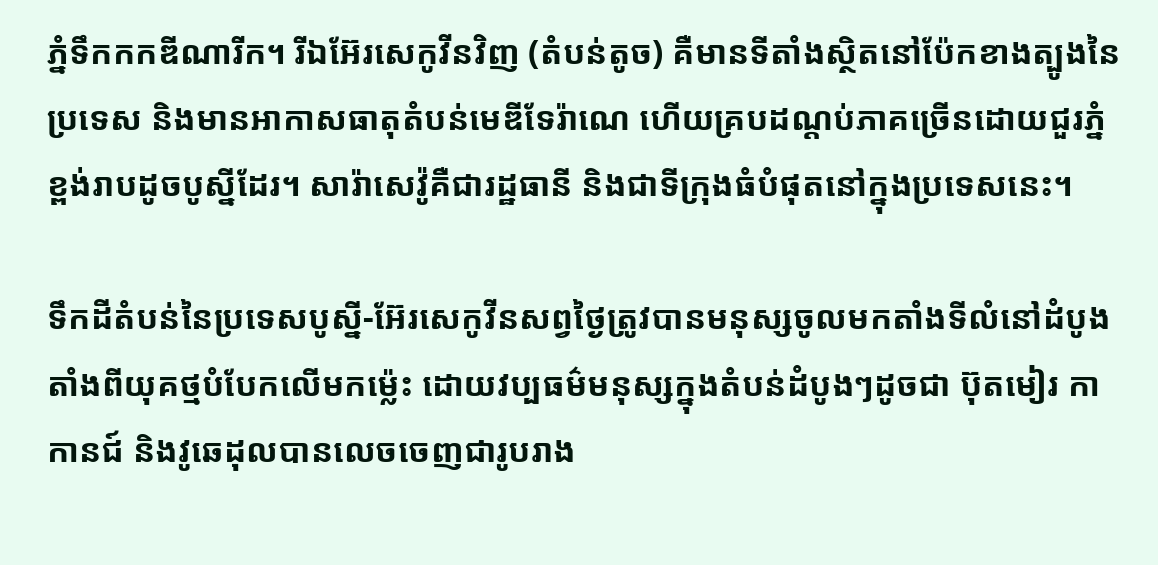ភ្នំទឹកកកឌីណារីក។ រីឯអ៊ែរសេកូវីនវិញ (តំបន់តូច) គឺមានទីតាំងស្ថិតនៅប៉ែកខាងត្បូងនៃប្រទេស និងមានអាកាសធាតុតំបន់មេឌីទែរ៉ាណេ ហើយគ្របដណ្ដប់ភាគច្រើនដោយជួរភ្នំខ្ពង់រាបដូចបូស្នីដែរ។ សារ៉ាសេវ៉ូគឺជារដ្ឋធានី និងជាទីក្រុងធំបំផុតនៅក្នុងប្រទេសនេះ។

ទឹកដីតំបន់នៃប្រទេសបូស្នី-អ៊ែរសេកូវីនសព្វថ្ងៃត្រូវបានមនុស្សចូលមកតាំងទីលំនៅដំបូងតាំងពីយុគថ្មបំបែកលើមកម៉្លេះ ដោយវប្បធម៌មនុស្សក្នុងតំបន់ដំបូងៗដូចជា ប៊ុតមៀរ កាកានជ៍ និងវូឆេដុលបានលេចចេញជារូបរាង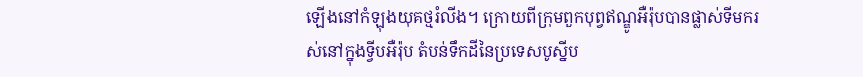ឡើងនៅកំឡុងយុគថ្មរំលីង។ ក្រោយពីក្រុមពួកបុព្វឥណ្ឌូអឺរ៉ុបបានផ្លាស់ទីមករស់នៅក្នុងទ្វីបអឺរ៉ុប តំបន់ទឹកដីនៃប្រទេសបូស្នីប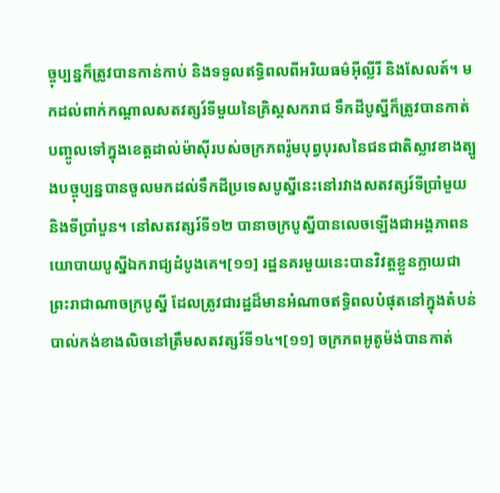ច្ចុប្បន្នក៏ត្រូវបានកាន់កាប់ និងទទួលឥទ្ធិពលពីអរិយធម៌អ៊ីល្លីរី និងសែលត៍។ មកដល់ពាក់កណ្ដាលសតវត្សរ៍ទីមួយនៃគ្រិស្តសករាជ ទឹកដីបូស្នីក៏ត្រូវបានកាត់បញ្ចូលទៅក្នុងខេត្តដាល់ម៉ាស៊ីរបស់ចក្រភពរ៉ូមបុព្វបុរសនៃជនជាតិស្លាវខាងត្បូងបច្ចុប្បន្នបានចូលមកដល់ទឹកដីប្រទេសបូស្នីនេះនៅរវាងសតវត្សរ៍ទីប្រាំមួយ និងទីប្រាំបួន។ នៅសតវត្សរ៍ទី១២ បានាចក្របូស្នីបានលេចឡើងជាអង្គភាពនយោបាយបូស្នីឯករាជ្យដំបូងគេ។[១១] រដ្ឋនគរមួយនេះបានវិវត្តខ្លួនក្លាយជាព្រះរាជាណាចក្របូស្នី ដែលត្រូវជារដ្ឋដ៏មានអំណាចឥទ្ធិពលបំផុតនៅក្នុងតំបន់បាល់កង់ខាងលិចនៅត្រឹមសតវត្សរ៍ទី១៤។[១១] ចក្រភពអូតូម៉ង់បានកាត់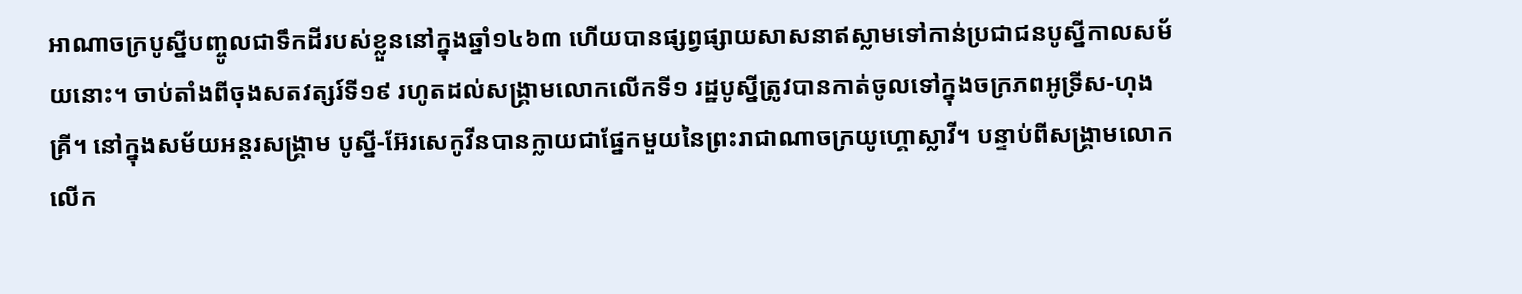អាណាចក្របូស្នីបញ្ចូលជាទឹកដីរបស់ខ្លួននៅក្នុងឆ្នាំ១៤៦៣ ហើយបានផ្សព្វផ្សាយសាសនាឥស្លាមទៅកាន់ប្រជាជនបូស្នីកាលសម័យនោះ។ ចាប់តាំងពីចុងសតវត្សរ៍ទី១៩ រហូតដល់សង្គ្រាមលោកលើកទី១ រដ្ឋបូស្នីត្រូវបានកាត់ចូលទៅក្នុងចក្រភពអូទ្រីស-ហុងគ្រី។ នៅក្នុងសម័យអន្តរសង្គ្រាម បូស្នី-អ៊ែរសេកូវីនបានក្លាយជាផ្នែកមួយនៃព្រះរាជាណាចក្រយូហ្គោស្លាវី។ បន្ទាប់ពីសង្គ្រាមលោកលើក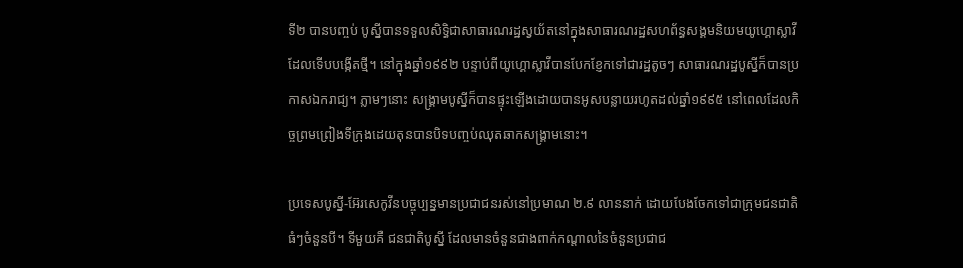ទី២ បានបញ្ចប់ បូស្នីបានទទួលសិទ្ធិជាសាធារណរដ្ឋស្វយ័តនៅក្នុងសាធារណរដ្ឋសហព័ន្ធសង្គមនិយមយូហ្គោស្លាវីដែលទើបបង្កើតថ្មី។ នៅក្នុងឆ្នាំ១៩៩២ បន្ទាប់ពីយូហ្គោស្លាវីបានបែកខ្ញែកទៅជារដ្ឋតូចៗ សាធារណរដ្ឋបូស្នីក៏បានប្រកាសឯករាជ្យ។ ភ្លាមៗនោះ សង្គ្រាមបូស្នីក៏បានផ្ទុះឡើងដោយបានអូសបន្លាយរហូតដល់ឆ្នាំ១៩៩៥ នៅពេលដែលកិច្ចព្រមព្រៀងទីក្រុងដេយតុនបានបិទបញ្ចប់ឈុតឆាកសង្គ្រាមនោះ។

ប្រទេសបូស្នី-អ៊ែរសេកូវីនបច្ចុប្បន្នមានប្រជាជនរស់នៅប្រមាណ ២.៩ លាននាក់ ដោយបែងចែកទៅជាក្រុមជនជាតិធំៗចំនួនបី។ ទីមួយគឺ ជនជាតិបូស្នី ដែលមានចំនួនជាងពាក់កណ្តាលនៃចំនួនប្រជាជ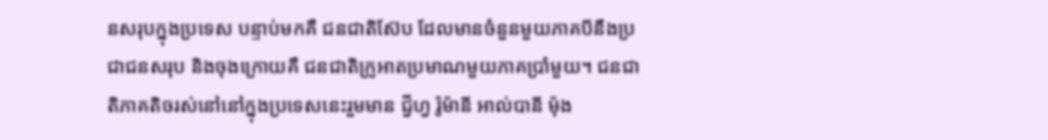នសរុបក្នុងប្រទេស បន្ទាប់មកគឺ ជនជាតិស៊ែប ដែលមានចំនួនមួយភាគបីនឹងប្រជាជនសរុប និងចុងក្រោយគឺ ជនជាតិក្រូអាតប្រមាណមួយភាគប្រាំមួយ។ ជនជាតិភាគតិចរស់នៅនៅក្នុងប្រទេសនេះរួមមាន ជ្វីហ្វ រ៉ូម៉ានី អាល់បានី ម៉ុង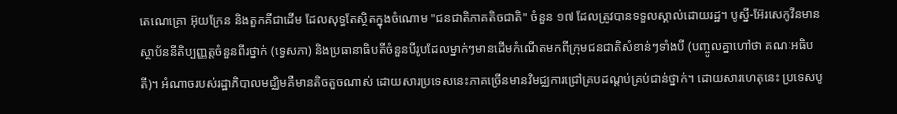តេណេគ្រោ អ៊ុយក្រែន និងតួកគីជាដើម ដែលសុទ្ធតែស្ថិតក្នុងចំណោម "ជនជាតិភាគតិចជាតិ" ចំនួន ១៧ ដែលត្រូវបានទទួលស្គាល់ដោយរដ្ឋ។ បូស្នី-អ៊ែរសេកូវីនមានស្ថាប័ននីតិប្បញ្ញត្តចំនួនពីរថ្នាក់ (ទ្វេសភា) និងប្រធានាធិបតីចំនួនបីរូបដែលម្នាក់ៗមានដើមកំណើតមកពីក្រុមជនជាតិសំខាន់ៗទាំងបី (បញ្ចូលគ្នាហៅថា គណៈអធិបតី)។ អំណាចរបស់រដ្ឋាភិបាលមជ្ឈិមគឺមានតិចតួចណាស់ ដោយសារប្រទេសនេះភាគច្រើនមានវិមជ្ឈការជ្រៅគ្របដណ្ដប់គ្រប់ជាន់ថ្នាក់។ ដោយសារហេតុនេះ ប្រទេសបូ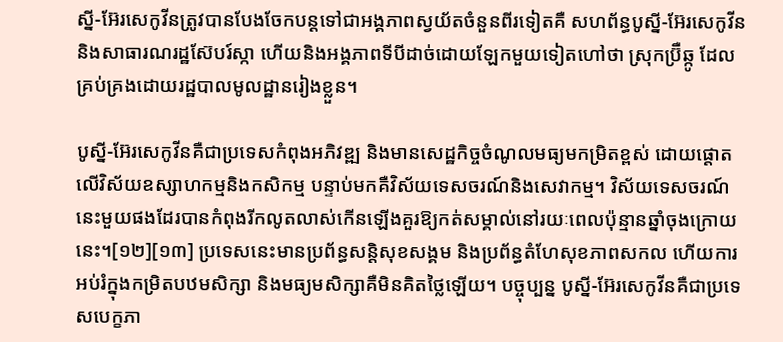ស្នី-អ៊ែរសេកូវីនត្រូវបានបែងចែកបន្តទៅជាអង្គភាពស្វយ័តចំនួនពីរទៀតគឺ សហព័ន្ធបូស្នី-អ៊ែរសេកូវីន និងសាធារណរដ្ឋស៊ែបរ៍ស្កា ហើយនិងអង្គភាពទីបីដាច់ដោយឡែកមួយទៀតហៅថា ស្រុកប្រ៊ឺឆ្កូ ដែលគ្រប់គ្រងដោយរដ្ឋបាលមូលដ្ឋានរៀងខ្លួន។

បូស្នី-អ៊ែរសេកូវីនគឺជាប្រទេសកំពុងអភិវឌ្ឍ និងមានសេដ្ឋកិច្ចចំណូលមធ្យមកម្រិតខ្ពស់ ដោយផ្ដោតលើវិស័យឧស្សាហកម្មនិងកសិកម្ម បន្ទាប់មកគឺវិស័យទេសចរណ៍និងសេវាកម្ម។ វិស័យទេសចរណ៍នេះមួយផងដែរបានកំពុងរីកលូតលាស់កើនឡើងគួរឱ្យកត់សម្គាល់នៅរយៈពេលប៉ុន្មានឆ្នាំចុងក្រោយនេះ។[១២][១៣] ប្រទេសនេះមានប្រព័ន្ធសន្តិសុខសង្គម និងប្រព័ន្ធតំហែសុខភាពសកល ហើយការអប់រំក្នុងកម្រិតបឋមសិក្សា និងមធ្យមសិក្សាគឺមិនគិតថ្លៃឡើយ។ បច្ចុប្បន្ន បូស្នី-អ៊ែរសេកូវីនគឺជាប្រទេសបេក្ខភា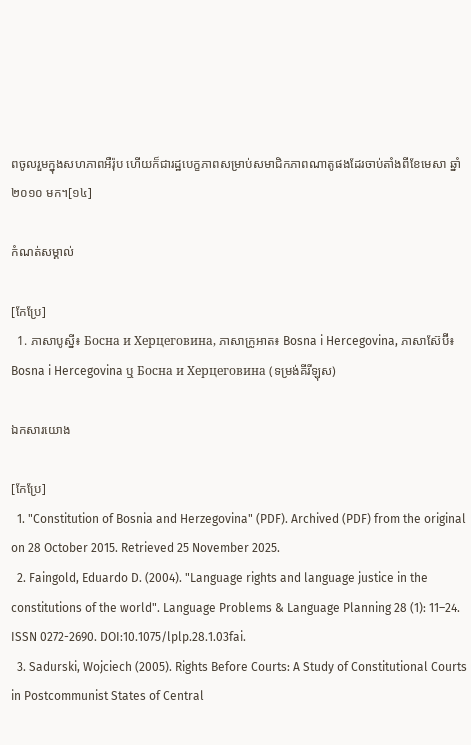ពចូលរួមក្នុងសហភាពអឺរ៉ុប ហើយក៏ជារដ្ឋបេក្ខភាពសម្រាប់សមាជិកភាពណាតូផងដែរចាប់តាំងពីខែមេសា ឆ្នាំ២០១០ មក។[១៤]

កំណត់សម្គាល់

[កែប្រែ]
  1. ភាសាបូស្នី៖ Босна и Херцеговина, ភាសាក្រូអាត៖ Bosna i Hercegovina, ភាសាស៊ែប៊ី៖ Bosna i Hercegovina ឬ Босна и Херцеговина (ទម្រង់គីរីឡុស)

ឯកសារយោង

[កែប្រែ]
  1. "Constitution of Bosnia and Herzegovina" (PDF). Archived (PDF) from the original on 28 October 2015. Retrieved 25 November 2025.
  2. Faingold, Eduardo D. (2004). "Language rights and language justice in the constitutions of the world". Language Problems & Language Planning 28 (1): 11–24. ISSN 0272-2690. DOI:10.1075/lplp.28.1.03fai.
  3. Sadurski, Wojciech (2005). Rights Before Courts: A Study of Constitutional Courts in Postcommunist States of Central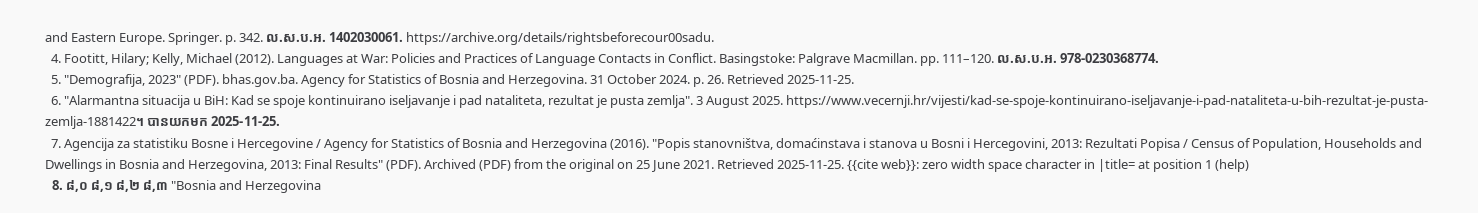and Eastern Europe. Springer. p. 342. ល.ស.ប.អ. 1402030061. https://archive.org/details/rightsbeforecour00sadu.
  4. Footitt, Hilary; Kelly, Michael (2012). Languages at War: Policies and Practices of Language Contacts in Conflict. Basingstoke: Palgrave Macmillan. pp. 111–120. ល.ស.ប.អ. 978-0230368774.
  5. "Demografija, 2023" (PDF). bhas.gov.ba. Agency for Statistics of Bosnia and Herzegovina. 31 October 2024. p. 26. Retrieved 2025-11-25.
  6. "Alarmantna situacija u BiH: Kad se spoje kontinuirano iseljavanje i pad nataliteta, rezultat je pusta zemlja". 3 August 2025. https://www.vecernji.hr/vijesti/kad-se-spoje-kontinuirano-iseljavanje-i-pad-nataliteta-u-bih-rezultat-je-pusta-zemlja-1881422។ បានយកមក 2025-11-25.
  7. Agencija za statistiku Bosne i Hercegovine / Agency for Statistics of Bosnia and Herzegovina (2016). "Popis stanovništva, domaćinstava i stanova u Bosni i Hercegovini, 2013: Rezultati Popisa / Census of Population, Households and Dwellings in Bosnia and Herzegovina, 2013: Final Results" (PDF). Archived (PDF) from the original on 25 June 2021. Retrieved 2025-11-25. {{cite web}}: zero width space character in |title= at position 1 (help)
  8. ៨,០ ៨,១ ៨,២ ៨,៣ "Bosnia and Herzegovina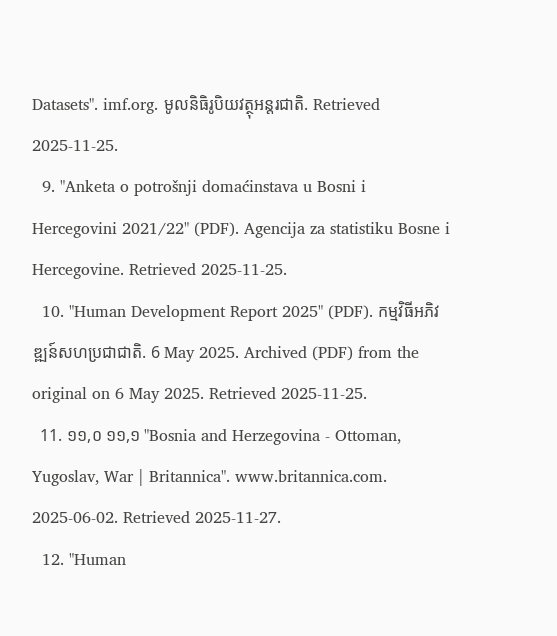Datasets". imf.org. មូលនិធិរូបិយវត្ថុអន្តរជាតិ. Retrieved 2025-11-25.
  9. "Anketa o potrošnji domaćinstava u Bosni i Hercegovini 2021/22" (PDF). Agencija za statistiku Bosne i Hercegovine. Retrieved 2025-11-25.
  10. "Human Development Report 2025" (PDF). កម្មវិធីអភិវឌ្ឍន៍សហប្រជាជាតិ. 6 May 2025. Archived (PDF) from the original on 6 May 2025. Retrieved 2025-11-25.
  11. ១១,០ ១១,១ "Bosnia and Herzegovina - Ottoman, Yugoslav, War | Britannica". www.britannica.com. 2025-06-02. Retrieved 2025-11-27.
  12. "Human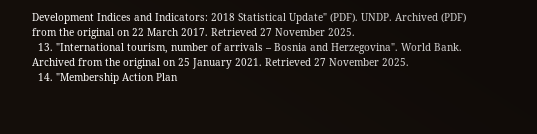Development Indices and Indicators: 2018 Statistical Update" (PDF). UNDP. Archived (PDF) from the original on 22 March 2017. Retrieved 27 November 2025.
  13. "International tourism, number of arrivals – Bosnia and Herzegovina". World Bank. Archived from the original on 25 January 2021. Retrieved 27 November 2025.
  14. "Membership Action Plan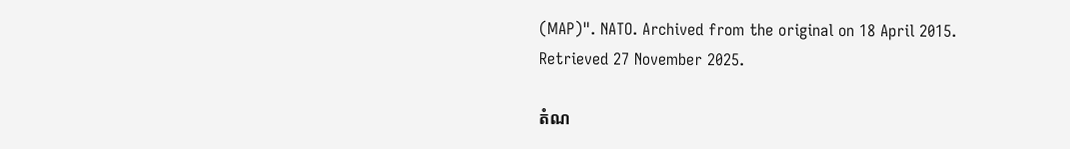(MAP)". NATO. Archived from the original on 18 April 2015. Retrieved 27 November 2025.

តំណ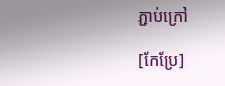ភ្ជាប់ក្រៅ

[កែប្រែ]